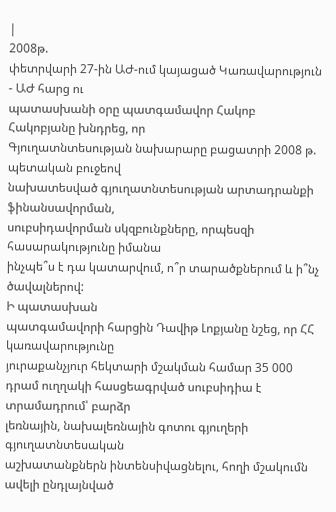|
2008թ.
փետրվարի 27-ին ԱԺ-ում կայացած Կառավարություն - ԱԺ հարց ու
պատասխանի օրը պատգամավոր Հակոբ Հակոբյանը խնդրեց, որ
Գյուղատնտեսության նախարարը բացատրի 2008 թ. պետական բուջեով
նախատեսված գյուղատնտեսության արտադրանքի ֆինանսավորման,
սուբսիդավորման սկզբունքները, որպեսզի հասարակությունը իմանա
ինչպե՞ս է դա կատարվում, ո՞ր տարածքներում և ի՞նչ ծավալներով:
Ի պատասխան
պատգամավորի հարցին Դավիթ Լոքյանը նշեց, որ ՀՀ
կառավարությունը
յուրաքանչյուր հեկտարի մշակման համար 35 000
դրամ ուղղակի հասցեագրված սուբսիդիա է տրամադրում՝ բարձր
լեռնային, նախալեռնային գոտու գյուղերի գյուղատնտեսական
աշխատանքներն ինտենսիվացնելու, հողի մշակումն ավելի ընդլայնված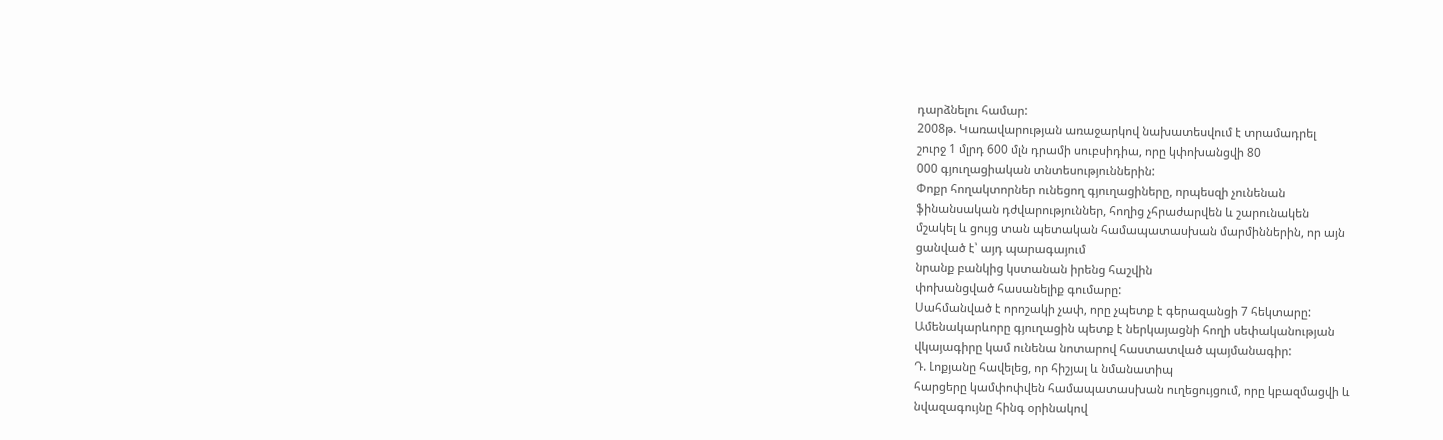դարձնելու համար:
2008թ. Կառավարության առաջարկով նախատեսվում է տրամադրել
շուրջ 1 մլրդ 600 մլն դրամի սուբսիդիա, որը կփոխանցվի 80
000 գյուղացիական տնտեսություններին:
Փոքր հողակտորներ ունեցող գյուղացիները, որպեսզի չունենան
ֆինանսական դժվարություններ, հողից չհրաժարվեն և շարունակեն
մշակել և ցույց տան պետական համապատասխան մարմիններին, որ այն
ցանված է՝ այդ պարագայում
նրանք բանկից կստանան իրենց հաշվին
փոխանցված հասանելիք գումարը:
Սահմանված է որոշակի չափ, որը չպետք է գերազանցի 7 հեկտարը:
Ամենակարևորը գյուղացին պետք է ներկայացնի հողի սեփականության
վկայագիրը կամ ունենա նոտարով հաստատված պայմանագիր:
Դ. Լոքյանը հավելեց, որ հիշյալ և նմանատիպ
հարցերը կամփոփվեն համապատասխան ուղեցույցում, որը կբազմացվի և
նվազագույնը հինգ օրինակով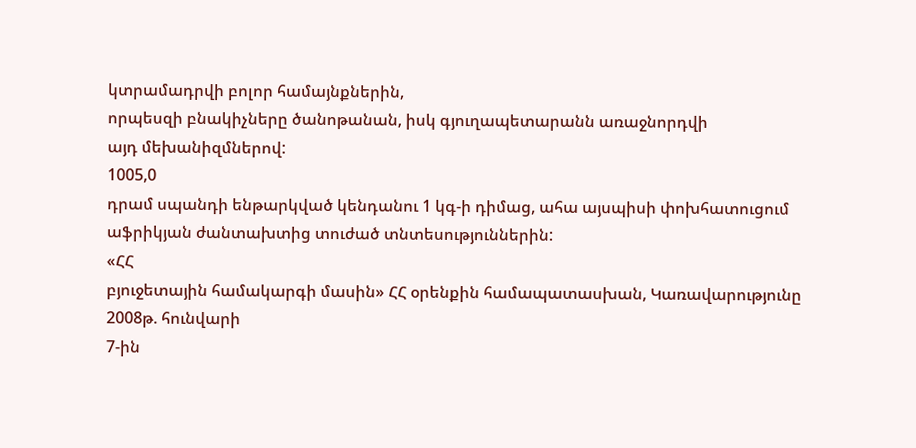կտրամադրվի բոլոր համայնքներին,
որպեսզի բնակիչները ծանոթանան, իսկ գյուղապետարանն առաջնորդվի
այդ մեխանիզմներով:
1005,0
դրամ սպանդի ենթարկված կենդանու 1 կգ-ի դիմաց, ահա այսպիսի փոխհատուցում
աֆրիկյան ժանտախտից տուժած տնտեսություններին:
«ՀՀ
բյուջետային համակարգի մասին» ՀՀ օրենքին համապատասխան, Կառավարությունը
2008թ. հունվարի
7-ին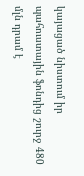կայացած նիստում իր պահուստային ֆոնդից շուրջ 480 մլն դրամ է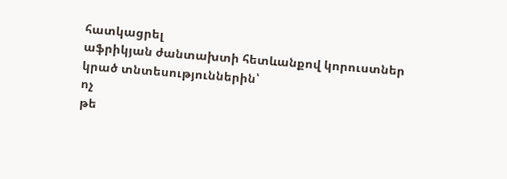հատկացրել
աֆրիկյան ժանտախտի հետևանքով կորուստներ կրած տնտեսություններին՝
ոչ
թե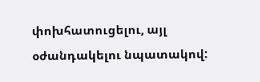փոխհատուցելու, այլ օժանդակելու նպատակով: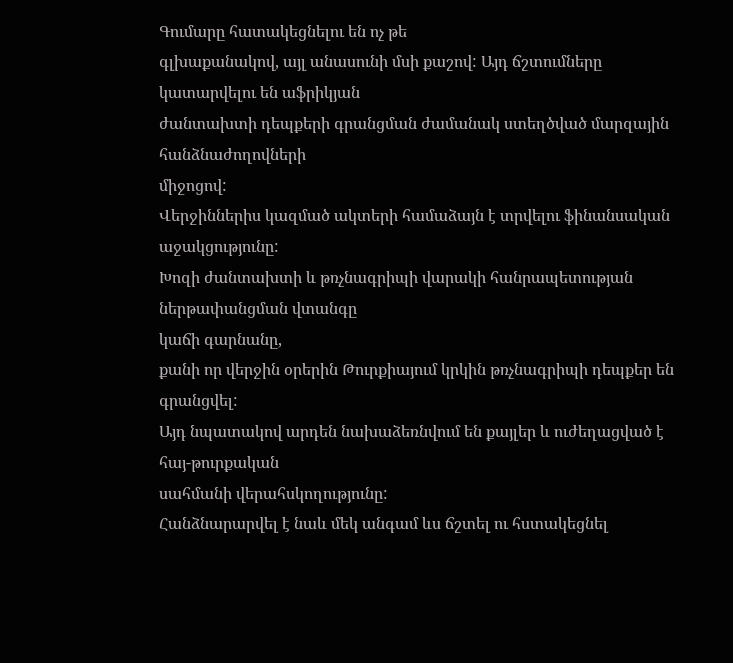Գումարը հատակեցնելու են ոչ թե
գլխաքանակով, այլ անասունի մսի քաշով: Այդ ճշտումները կատարվելու են աֆրիկյան
ժանտախտի դեպքերի գրանցման ժամանակ ստեղծված մարզային հանձնաժողովների
միջոցով:
Վերջիններիս կազմած ակտերի համաձայն է տրվելու ֆինանսական աջակցությունը:
Խոզի ժանտախտի և թռչնագրիպի վարակի հանրապետության ներթափանցման վտանգը
կաճի գարնանը,
քանի որ վերջին օրերին Թուրքիայում կրկին թռչնագրիպի դեպքեր են գրանցվել:
Այդ նպատակով արդեն նախաձեռնվում են քայլեր և ուժեղացված է հայ-թուրքական
սահմանի վերահսկողությունը:
Հանձնարարվել է նաև մեկ անգամ ևս ճշտել ու հստակեցնել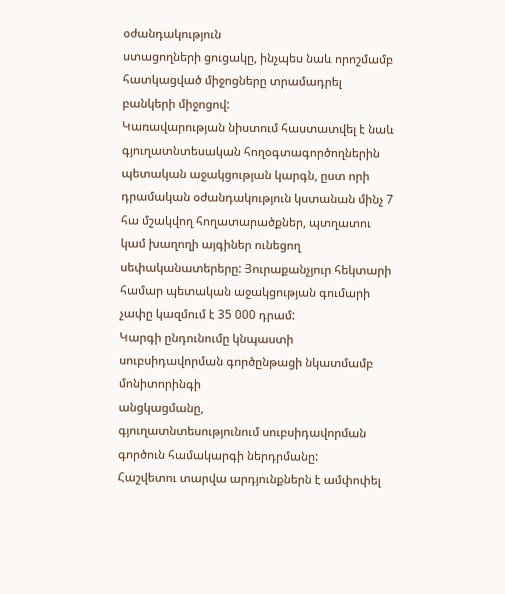օժանդակություն
ստացողների ցուցակը, ինչպես նաև որոշմամբ հատկացված միջոցները տրամադրել
բանկերի միջոցով:
Կառավարության նիստում հաստատվել է նաև գյուղատնտեսական հողօգտագործողներին
պետական աջակցության կարգն, ըստ որի դրամական օժանդակություն կստանան մինչ 7
հա մշակվող հողատարածքներ, պտղատու կամ խաղողի այգիներ ունեցող
սեփականատերերը: Յուրաքանչյուր հեկտարի համար պետական աջակցության գումարի
չափը կազմում է 35 000 դրամ:
Կարգի ընդունումը կնպաստի սուբսիդավորման գործընթացի նկատմամբ մոնիտորինգի
անցկացմանը,
գյուղատնտեսությունում սուբսիդավորման գործուն համակարգի ներդրմանը:
Հաշվետու տարվա արդյունքներն է ամփոփել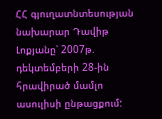ՀՀ գյուղատնտեսության նախարար Դավիթ
Լոքյանը՝ 2007թ. դեկտեմբերի 28-ին հրավիրած մամլո ասուլիսի ընթացքում: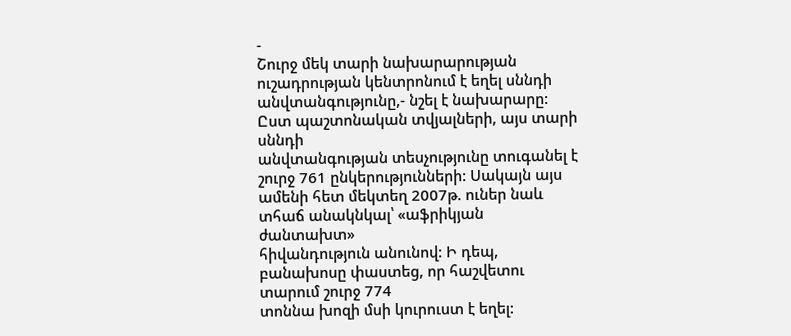-
Շուրջ մեկ տարի նախարարության ուշադրության կենտրոնում է եղել սննդի
անվտանգությունը,- նշել է նախարարը: Ըստ պաշտոնական տվյալների, այս տարի սննդի
անվտանգության տեսչությունը տուգանել է շուրջ 761 ընկերությունների: Սակայն այս
ամենի հետ մեկտեղ 2007թ. ուներ նաև տհաճ անակնկալ՝ «աֆրիկյան ժանտախտ»
հիվանդություն անունով: Ի դեպ, բանախոսը փաստեց, որ հաշվետու տարում շուրջ 774
տոննա խոզի մսի կուրուստ է եղել: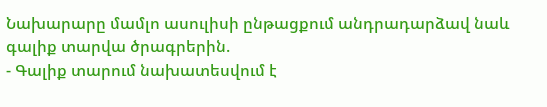Նախարարը մամլո ասուլիսի ընթացքում անդրադարձավ նաև գալիք տարվա ծրագրերին.
- Գալիք տարում նախատեսվում է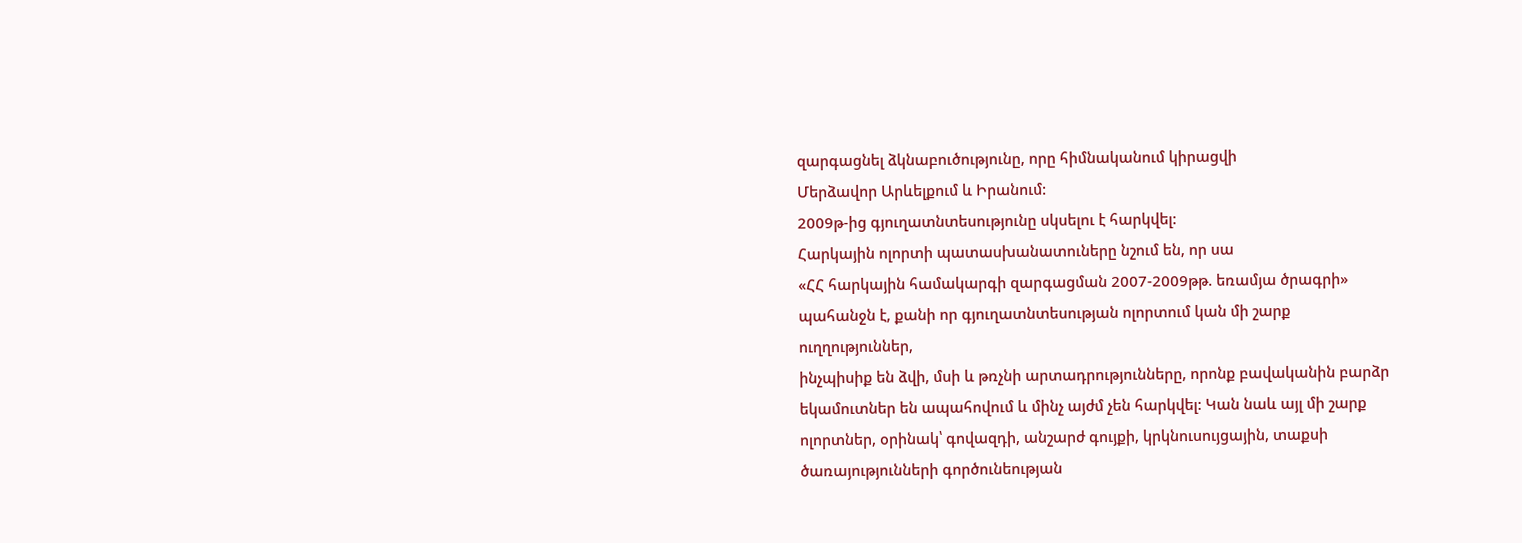զարգացնել ձկնաբուծությունը, որը հիմնականում կիրացվի
Մերձավոր Արևելքում և Իրանում:
2009թ-ից գյուղատնտեսությունը սկսելու է հարկվել:
Հարկային ոլորտի պատասխանատուները նշում են, որ սա
«ՀՀ հարկային համակարգի զարգացման 2007-2009թթ. եռամյա ծրագրի»
պահանջն է, քանի որ գյուղատնտեսության ոլորտում կան մի շարք ուղղություններ,
ինչպիսիք են ձվի, մսի և թռչնի արտադրությունները, որոնք բավականին բարձր
եկամուտներ են ապահովում և մինչ այժմ չեն հարկվել: Կան նաև այլ մի շարք
ոլորտներ, օրինակ՝ գովազդի, անշարժ գույքի, կրկնուսույցային, տաքսի
ծառայությունների գործունեության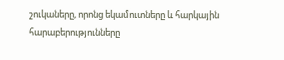շուկաները, որոնց եկամուտները և հարկային
հարաբերությունները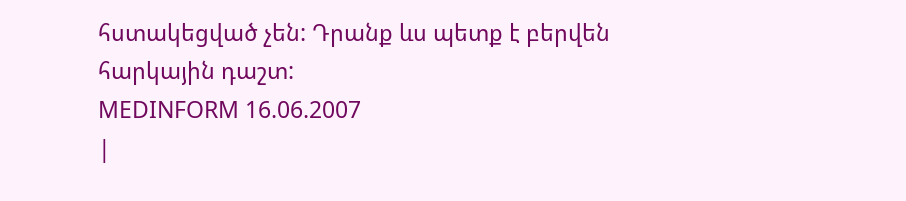հստակեցված չեն: Դրանք ևս պետք է բերվեն հարկային դաշտ:
MEDINFORM 16.06.2007
|